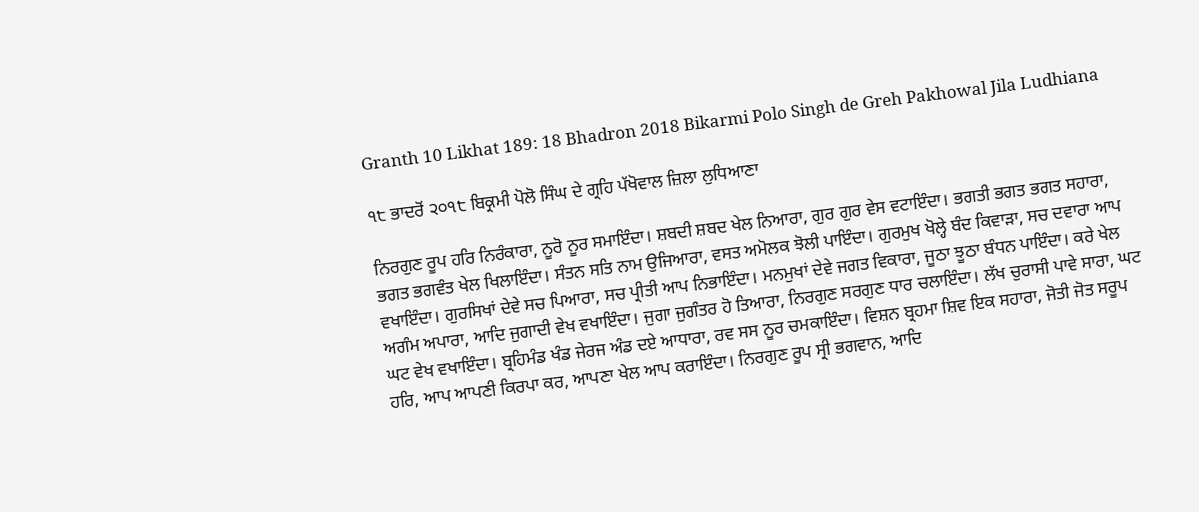Granth 10 Likhat 189: 18 Bhadron 2018 Bikarmi Polo Singh de Greh Pakhowal Jila Ludhiana

੧੮ ਭਾਦਰੋਂ ੨੦੧੮ ਬਿਕ੍ਰਮੀ ਪੋਲੋ ਸਿੰਘ ਦੇ ਗ੍ਰਹਿ ਪੱਖੋਵਾਲ ਜ਼ਿਲਾ ਲੁਧਿਆਣਾ

ਨਿਰਗੁਣ ਰੂਪ ਹਰਿ ਨਿਰੰਕਾਰਾ, ਨੂਰੋ ਨੂਰ ਸਮਾਇੰਦਾ। ਸ਼ਬਦੀ ਸ਼ਬਦ ਖੇਲ ਨਿਆਰਾ, ਗੁਰ ਗੁਰ ਵੇਸ ਵਟਾਇੰਦਾ। ਭਗਤੀ ਭਗਤ ਭਗਤ ਸਹਾਰਾ, ਭਗਤ ਭਗਵੰਤ ਖੇਲ ਖਿਲਾਇੰਦਾ। ਸੰਤਨ ਸਤਿ ਨਾਮ ਉਜਿਆਰਾ, ਵਸਤ ਅਮੋਲਕ ਝੋਲੀ ਪਾਇੰਦਾ। ਗੁਰਮੁਖ ਖੋਲ੍ਹੇ ਬੰਦ ਕਿਵਾੜਾ, ਸਚ ਦਵਾਰਾ ਆਪ ਵਖਾਇੰਦਾ। ਗੁਰਸਿਖਾਂ ਦੇਵੇ ਸਚ ਪਿਆਰਾ, ਸਚ ਪ੍ਰੀਤੀ ਆਪ ਨਿਭਾਇੰਦਾ। ਮਨਮੁਖਾਂ ਦੇਵੇ ਜਗਤ ਵਿਕਾਰਾ, ਜੂਠਾ ਝੂਠਾ ਬੰਧਨ ਪਾਇੰਦਾ। ਕਰੇ ਖੇਲ ਅਗੰਮ ਅਪਾਰਾ, ਆਦਿ ਜੁਗਾਦੀ ਵੇਖ ਵਖਾਇੰਦਾ। ਜੁਗਾ ਜੁਗੰਤਰ ਹੋ ਤਿਆਰਾ, ਨਿਰਗੁਣ ਸਰਗੁਣ ਧਾਰ ਚਲਾਇੰਦਾ। ਲੱਖ ਚੁਰਾਸੀ ਪਾਵੇ ਸਾਰਾ, ਘਟ ਘਟ ਵੇਖ ਵਖਾਇੰਦਾ। ਬ੍ਰਹਿਮੰਡ ਖੰਡ ਜੇਰਜ ਅੰਡ ਦਏ ਆਧਾਰਾ, ਰਵ ਸਸ ਨੂਰ ਚਮਕਾਇੰਦਾ। ਵਿਸ਼ਨ ਬ੍ਰਹਮਾ ਸ਼ਿਵ ਇਕ ਸਹਾਰਾ, ਜੋਤੀ ਜੋਤ ਸਰੂਪ ਹਰਿ, ਆਪ ਆਪਣੀ ਕਿਰਪਾ ਕਰ, ਆਪਣਾ ਖੇਲ ਆਪ ਕਰਾਇੰਦਾ। ਨਿਰਗੁਣ ਰੂਪ ਸ੍ਰੀ ਭਗਵਾਨ, ਆਦਿ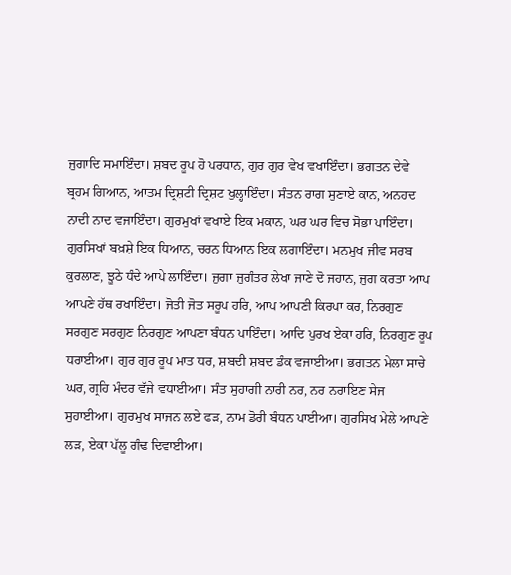ਜੁਗਾਦਿ ਸਮਾਇੰਦਾ। ਸ਼ਬਦ ਰੂਪ ਹੋ ਪਰਧਾਨ, ਗੁਰ ਗੁਰ ਵੇਖ ਵਖਾਇੰਦਾ। ਭਗਤਨ ਦੇਵੇ ਬ੍ਰਹਮ ਗਿਆਨ, ਆਤਮ ਦ੍ਰਿਸ਼ਟੀ ਦ੍ਰਿਸ਼ਟ ਖੁਲ੍ਹਾਇੰਦਾ। ਸੰਤਨ ਰਾਗ ਸੁਣਾਏ ਕਾਨ, ਅਨਹਦ ਨਾਦੀ ਨਾਦ ਵਜਾਇੰਦਾ। ਗੁਰਮੁਖਾਂ ਵਖਾਏ ਇਕ ਮਕਾਨ, ਘਰ ਘਰ ਵਿਚ ਸੋਭਾ ਪਾਇੰਦਾ। ਗੁਰਸਿਖਾਂ ਬਖ਼ਸ਼ੇ ਇਕ ਧਿਆਨ, ਚਰਨ ਧਿਆਨ ਇਕ ਲਗਾਇੰਦਾ। ਮਨਮੁਖ ਜੀਵ ਸਰਬ ਕੁਰਲਾਣ, ਝੂਠੇ ਧੰਦੇ ਆਪੇ ਲਾਇੰਦਾ। ਜੁਗਾ ਜੁਗੰਤਰ ਲੇਖਾ ਜਾਣੇ ਦੋ ਜਹਾਨ, ਜੁਗ ਕਰਤਾ ਆਪ ਆਪਣੇ ਹੱਥ ਰਖਾਇੰਦਾ। ਜੋਤੀ ਜੋਤ ਸਰੂਪ ਹਰਿ, ਆਪ ਆਪਣੀ ਕਿਰਪਾ ਕਰ, ਨਿਰਗੁਣ ਸਰਗੁਣ ਸਰਗੁਣ ਨਿਰਗੁਣ ਆਪਣਾ ਬੰਧਨ ਪਾਇੰਦਾ। ਆਦਿ ਪੁਰਖ ਏਕਾ ਹਰਿ, ਨਿਰਗੁਣ ਰੂਪ ਧਰਾਈਆ। ਗੁਰ ਗੁਰ ਰੂਪ ਮਾਤ ਧਰ, ਸ਼ਬਦੀ ਸ਼ਬਦ ਡੰਕ ਵਜਾਈਆ। ਭਗਤਨ ਮੇਲਾ ਸਾਚੇ ਘਰ, ਗ੍ਰਹਿ ਮੰਦਰ ਵੱਜੇ ਵਧਾਈਆ। ਸੰਤ ਸੁਹਾਗੀ ਨਾਰੀ ਨਰ, ਨਰ ਨਰਾਇਣ ਸੇਜ ਸੁਹਾਈਆ। ਗੁਰਮੁਖ ਸਾਜਨ ਲਏ ਫੜ, ਨਾਮ ਡੋਰੀ ਬੰਧਨ ਪਾਈਆ। ਗੁਰਸਿਖ ਮੇਲੇ ਆਪਣੇ ਲੜ, ਏਕਾ ਪੱਲੂ ਗੰਢ ਦਿਵਾਈਆ।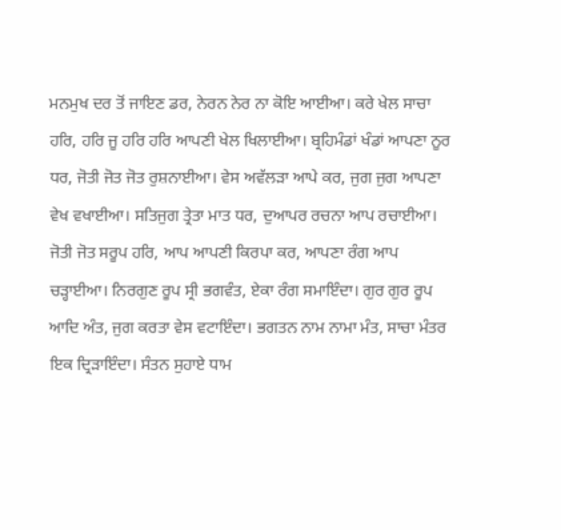ਮਨਮੁਖ ਦਰ ਤੋਂ ਜਾਇਣ ਡਰ, ਨੇਰਨ ਨੇਰ ਨਾ ਕੋਇ ਆਈਆ। ਕਰੇ ਖੇਲ ਸਾਚਾ ਹਰਿ, ਹਰਿ ਜੂ ਹਰਿ ਹਰਿ ਆਪਣੀ ਖੇਲ ਖਿਲਾਈਆ। ਬ੍ਰਹਿਮੰਡਾਂ ਖੰਡਾਂ ਆਪਣਾ ਨੂਰ ਧਰ, ਜੋਤੀ ਜੋਤ ਜੋਤ ਰੁਸ਼ਨਾਈਆ। ਵੇਸ ਅਵੱਲੜਾ ਆਪੇ ਕਰ, ਜੁਗ ਜੁਗ ਆਪਣਾ ਵੇਖ ਵਖਾਈਆ। ਸਤਿਜੁਗ ਤ੍ਰੇਤਾ ਮਾਤ ਧਰ, ਦੁਆਪਰ ਰਚਨਾ ਆਪ ਰਚਾਈਆ। ਜੋਤੀ ਜੋਤ ਸਰੂਪ ਹਰਿ, ਆਪ ਆਪਣੀ ਕਿਰਪਾ ਕਰ, ਆਪਣਾ ਰੰਗ ਆਪ ਚੜ੍ਹਾਈਆ। ਨਿਰਗੁਣ ਰੂਪ ਸ੍ਰੀ ਭਗਵੰਤ, ਏਕਾ ਰੰਗ ਸਮਾਇੰਦਾ। ਗੁਰ ਗੁਰ ਰੂਪ ਆਦਿ ਅੰਤ, ਜੁਗ ਕਰਤਾ ਵੇਸ ਵਟਾਇੰਦਾ। ਭਗਤਨ ਨਾਮ ਨਾਮਾ ਮੰਤ, ਸਾਚਾ ਮੰਤਰ ਇਕ ਦ੍ਰਿੜਾਇੰਦਾ। ਸੰਤਨ ਸੁਹਾਏ ਧਾਮ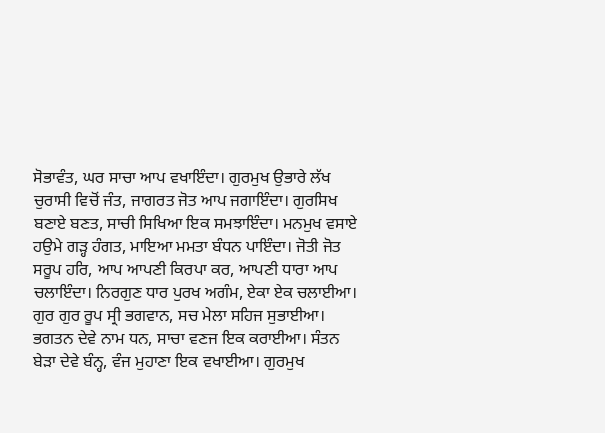ਸੋਭਾਵੰਤ, ਘਰ ਸਾਚਾ ਆਪ ਵਖਾਇੰਦਾ। ਗੁਰਮੁਖ ਉਭਾਰੇ ਲੱਖ ਚੁਰਾਸੀ ਵਿਚੋਂ ਜੰਤ, ਜਾਗਰਤ ਜੋਤ ਆਪ ਜਗਾਇੰਦਾ। ਗੁਰਸਿਖ ਬਣਾਏ ਬਣਤ, ਸਾਚੀ ਸਿਖਿਆ ਇਕ ਸਮਝਾਇੰਦਾ। ਮਨਮੁਖ ਵਸਾਏ ਹਉਮੇ ਗੜ੍ਹ ਹੰਗਤ, ਮਾਇਆ ਮਮਤਾ ਬੰਧਨ ਪਾਇੰਦਾ। ਜੋਤੀ ਜੋਤ ਸਰੂਪ ਹਰਿ, ਆਪ ਆਪਣੀ ਕਿਰਪਾ ਕਰ, ਆਪਣੀ ਧਾਰਾ ਆਪ ਚਲਾਇੰਦਾ। ਨਿਰਗੁਣ ਧਾਰ ਪੁਰਖ ਅਗੰਮ, ਏਕਾ ਏਕ ਚਲਾਈਆ। ਗੁਰ ਗੁਰ ਰੂਪ ਸ੍ਰੀ ਭਗਵਾਨ, ਸਚ ਮੇਲਾ ਸਹਿਜ ਸੁਭਾਈਆ। ਭਗਤਨ ਦੇਵੇ ਨਾਮ ਧਨ, ਸਾਚਾ ਵਣਜ ਇਕ ਕਰਾਈਆ। ਸੰਤਨ ਬੇੜਾ ਦੇਵੇ ਬੰਨ੍ਹ, ਵੰਜ ਮੁਹਾਣਾ ਇਕ ਵਖਾਈਆ। ਗੁਰਮੁਖ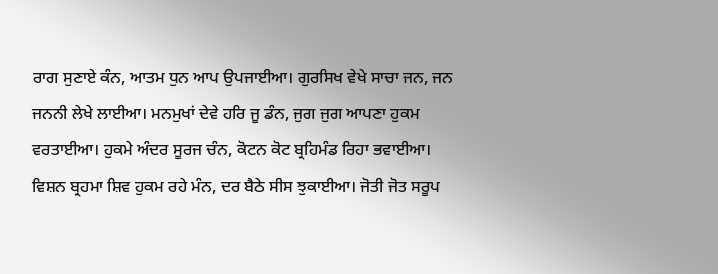ਰਾਗ ਸੁਣਾਏ ਕੰਨ, ਆਤਮ ਧੁਨ ਆਪ ਉਪਜਾਈਆ। ਗੁਰਸਿਖ ਵੇਖੇ ਸਾਚਾ ਜਨ, ਜਨ ਜਨਨੀ ਲੇਖੇ ਲਾਈਆ। ਮਨਮੁਖਾਂ ਦੇਵੇ ਹਰਿ ਜੂ ਡੰਨ, ਜੁਗ ਜੁਗ ਆਪਣਾ ਹੁਕਮ ਵਰਤਾਈਆ। ਹੁਕਮੇ ਅੰਦਰ ਸੂਰਜ ਚੰਨ, ਕੋਟਨ ਕੋਟ ਬ੍ਰਹਿਮੰਡ ਰਿਹਾ ਭਵਾਈਆ। ਵਿਸ਼ਨ ਬ੍ਰਹਮਾ ਸ਼ਿਵ ਹੁਕਮ ਰਹੇ ਮੰਨ, ਦਰ ਬੈਠੇ ਸੀਸ ਝੁਕਾਈਆ। ਜੋਤੀ ਜੋਤ ਸਰੂਪ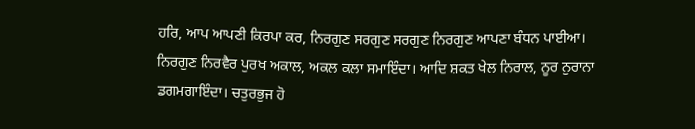ਹਰਿ, ਆਪ ਆਪਣੀ ਕਿਰਪਾ ਕਰ, ਨਿਰਗੁਣ ਸਰਗੁਣ ਸਰਗੁਣ ਨਿਰਗੁਣ ਆਪਣਾ ਬੰਧਨ ਪਾਈਆ। ਨਿਰਗੁਣ ਨਿਰਵੈਰ ਪੁਰਖ ਅਕਾਲ, ਅਕਲ ਕਲਾ ਸਮਾਇੰਦਾ। ਆਦਿ ਸ਼ਕਤ ਖੇਲ ਨਿਰਾਲ, ਨੂਰ ਨੁਰਾਨਾ ਡਗਮਗਾਇੰਦਾ। ਚਤੁਰਭੁਜ ਹੋ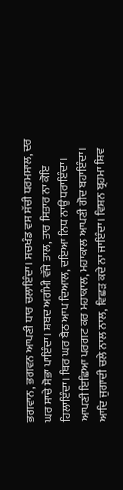ਭਗਵਾਨ, ਭਗਵਨ ਆਪਣੀ ਧਾਰ ਚਲਾਇੰਦਾ। ਸਚਖੰਡ ਵਸ ਸੱਚੀ ਧਰਮਸਾਲ, ਦਰ ਘਰ ਸਾਚੇ ਸੋਭਾ ਪਾਇੰਦਾ। ਸ਼ਬਦ ਅਗੰਮੀ ਵੱਜੇ ਤਾਲ, ਤਾਰ ਸਿਤਾਰ ਨਾ ਕੋਇ ਹਿਲਾਇੰਦਾ। ਥਿਰ ਘਰ ਬੈਠ ਆਪ ਦਿਆਲ, ਦਇਆ ਨਿਧ ਨਾਉਂ ਧਰਾਇੰਦਾ। ਆਪਣੀ ਇਛਿਆ ਪਰਗਟ ਕਰ ਮਹਾਕਾਲ, ਮਹਾਕਾਲ ਆਪਣੀ ਗੋਦ ਬਹਾਇੰਦਾ। ਆਦਿ ਜੁਗਾਦੀ ਚਲੇ ਨਾਲ ਨਾਲ, ਵਿਛੜ ਕਦੇ ਨਾ ਜਾਇੰਦਾ। ਵਿਸ਼ਨ ਬ੍ਰਹਮਾ ਸ਼ਿਵ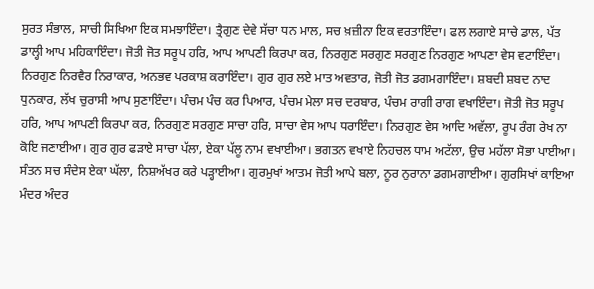ਸੁਰਤ ਸੰਭਾਲ, ਸਾਚੀ ਸਿਖਿਆ ਇਕ ਸਮਝਾਇੰਦਾ। ਤ੍ਰੈਗੁਣ ਦੇਵੇ ਸੱਚਾ ਧਨ ਮਾਲ, ਸਚ ਖ਼ਜ਼ੀਨਾ ਇਕ ਵਰਤਾਇੰਦਾ। ਫਲ ਲਗਾਏ ਸਾਚੇ ਡਾਲ, ਪੱਤ ਡਾਲ੍ਹੀ ਆਪ ਮਹਿਕਾਇੰਦਾ। ਜੋਤੀ ਜੋਤ ਸਰੂਪ ਹਰਿ, ਆਪ ਆਪਣੀ ਕਿਰਪਾ ਕਰ, ਨਿਰਗੁਣ ਸਰਗੁਣ ਸਰਗੁਣ ਨਿਰਗੁਣ ਆਪਣਾ ਵੇਸ ਵਟਾਇੰਦਾ। ਨਿਰਗੁਣ ਨਿਰਵੈਰ ਨਿਰਾਕਾਰ, ਅਨਭਵ ਪਰਕਾਸ਼ ਕਰਾਇੰਦਾ। ਗੁਰ ਗੁਰ ਲਏ ਮਾਤ ਅਵਤਾਰ, ਜੋਤੀ ਜੋਤ ਡਗਮਗਾਇੰਦਾ। ਸ਼ਬਦੀ ਸ਼ਬਦ ਨਾਦ ਧੁਨਕਾਰ, ਲੱਖ ਚੁਰਾਸੀ ਆਪ ਸੁਣਾਇੰਦਾ। ਪੰਚਮ ਪੰਚ ਕਰ ਪਿਆਰ, ਪੰਚਮ ਮੇਲਾ ਸਚ ਦਰਬਾਰ, ਪੰਚਮ ਰਾਗੀ ਰਾਗ ਵਖਾਇੰਦਾ। ਜੋਤੀ ਜੋਤ ਸਰੂਪ ਹਰਿ, ਆਪ ਆਪਣੀ ਕਿਰਪਾ ਕਰ, ਨਿਰਗੁਣ ਸਰਗੁਣ ਸਾਚਾ ਹਰਿ, ਸਾਚਾ ਵੇਸ ਆਪ ਧਰਾਇੰਦਾ। ਨਿਰਗੁਣ ਵੇਸ ਆਦਿ ਅਵੱਲਾ, ਰੂਪ ਰੰਗ ਰੇਖ ਨਾ ਕੋਇ ਜਣਾਈਆ। ਗੁਰ ਗੁਰ ਫੜਾਏ ਸਾਚਾ ਪੱਲਾ, ਏਕਾ ਪੱਲੂ ਨਾਮ ਵਖਾਈਆ। ਭਗਤਨ ਵਖਾਏ ਨਿਹਚਲ ਧਾਮ ਅਟੱਲਾ, ਉਚ ਮਹੱਲਾ ਸੋਭਾ ਪਾਈਆ। ਸੰਤਨ ਸਚ ਸੰਦੇਸ ਏਕਾ ਘੱਲਾ, ਨਿਸ਼ਅੱਖਰ ਕਰੇ ਪੜ੍ਹਾਈਆ। ਗੁਰਮੁਖਾਂ ਆਤਮ ਜੋਤੀ ਆਪੇ ਬਲਾ, ਨੂਰ ਨੁਰਾਨਾ ਡਗਮਗਾਈਆ। ਗੁਰਸਿਖਾਂ ਕਾਇਆ ਮੰਦਰ ਅੰਦਰ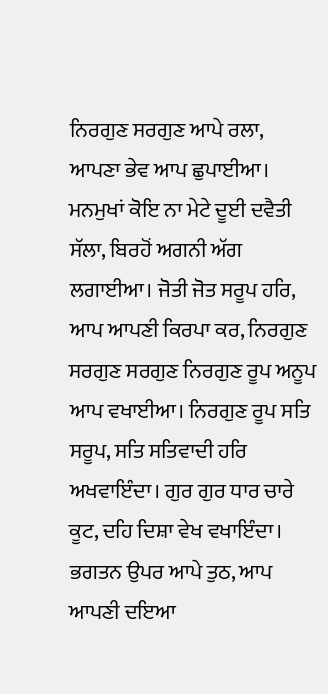ਨਿਰਗੁਣ ਸਰਗੁਣ ਆਪੇ ਰਲਾ, ਆਪਣਾ ਭੇਵ ਆਪ ਛੁਪਾਈਆ। ਮਨਮੁਖਾਂ ਕੋਇ ਨਾ ਮੇਟੇ ਦੂਈ ਦਵੈਤੀ ਸੱਲਾ, ਬਿਰਹੋਂ ਅਗਨੀ ਅੱਗ ਲਗਾਈਆ। ਜੋਤੀ ਜੋਤ ਸਰੂਪ ਹਰਿ, ਆਪ ਆਪਣੀ ਕਿਰਪਾ ਕਰ, ਨਿਰਗੁਣ ਸਰਗੁਣ ਸਰਗੁਣ ਨਿਰਗੁਣ ਰੂਪ ਅਨੂਪ ਆਪ ਵਖਾਈਆ। ਨਿਰਗੁਣ ਰੂਪ ਸਤਿ ਸਰੂਪ, ਸਤਿ ਸਤਿਵਾਦੀ ਹਰਿ ਅਖਵਾਇੰਦਾ। ਗੁਰ ਗੁਰ ਧਾਰ ਚਾਰੇ ਕੂਟ, ਦਹਿ ਦਿਸ਼ਾ ਵੇਖ ਵਖਾਇੰਦਾ। ਭਗਤਨ ਉਪਰ ਆਪੇ ਤੁਠ, ਆਪ ਆਪਣੀ ਦਇਆ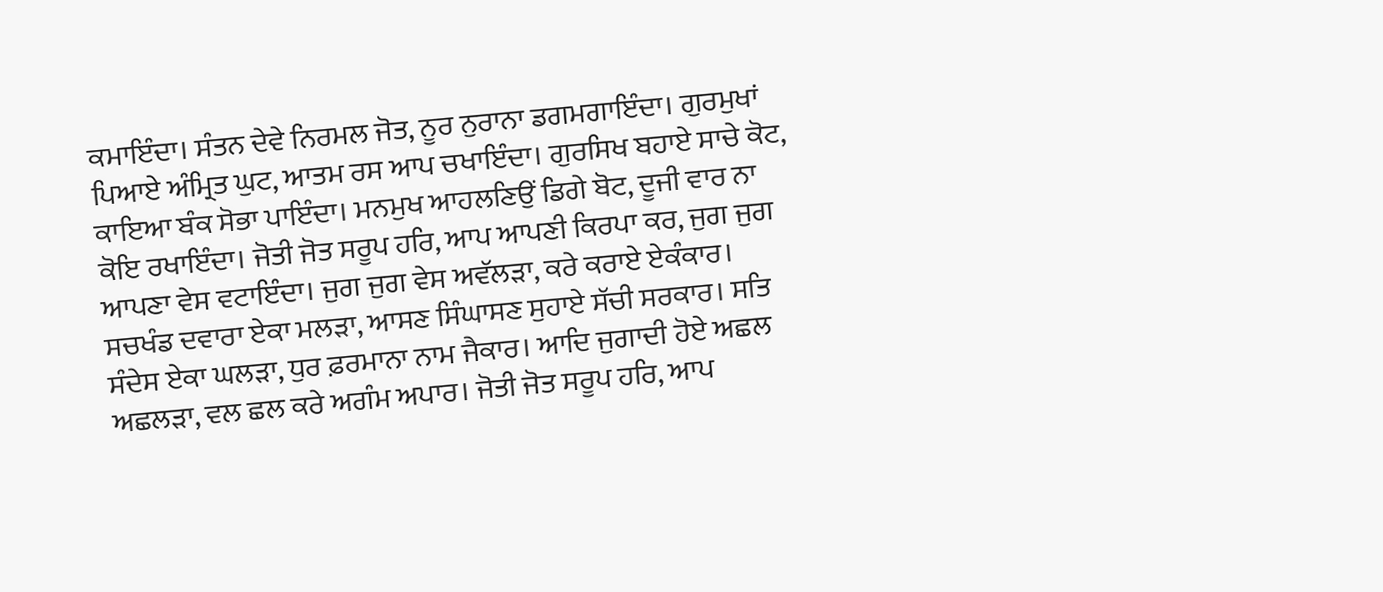ਕਮਾਇੰਦਾ। ਸੰਤਨ ਦੇਵੇ ਨਿਰਮਲ ਜੋਤ, ਨੂਰ ਨੁਰਾਨਾ ਡਗਮਗਾਇੰਦਾ। ਗੁਰਮੁਖਾਂ ਪਿਆਏ ਅੰਮ੍ਰਿਤ ਘੁਟ, ਆਤਮ ਰਸ ਆਪ ਚਖਾਇੰਦਾ। ਗੁਰਸਿਖ ਬਹਾਏ ਸਾਚੇ ਕੋਟ, ਕਾਇਆ ਬੰਕ ਸੋਭਾ ਪਾਇੰਦਾ। ਮਨਮੁਖ ਆਹਲਣਿਉਂ ਡਿਗੇ ਬੋਟ, ਦੂਜੀ ਵਾਰ ਨਾ ਕੋਇ ਰਖਾਇੰਦਾ। ਜੋਤੀ ਜੋਤ ਸਰੂਪ ਹਰਿ, ਆਪ ਆਪਣੀ ਕਿਰਪਾ ਕਰ, ਜੁਗ ਜੁਗ ਆਪਣਾ ਵੇਸ ਵਟਾਇੰਦਾ। ਜੁਗ ਜੁਗ ਵੇਸ ਅਵੱਲੜਾ, ਕਰੇ ਕਰਾਏ ਏਕੰਕਾਰ। ਸਚਖੰਡ ਦਵਾਰਾ ਏਕਾ ਮਲੜਾ, ਆਸਣ ਸਿੰਘਾਸਣ ਸੁਹਾਏ ਸੱਚੀ ਸਰਕਾਰ। ਸਤਿ ਸੰਦੇਸ ਏਕਾ ਘਲੜਾ, ਧੁਰ ਫ਼ਰਮਾਨਾ ਨਾਮ ਜੈਕਾਰ। ਆਦਿ ਜੁਗਾਦੀ ਹੋਏ ਅਛਲ ਅਛਲੜਾ, ਵਲ ਛਲ ਕਰੇ ਅਗੰਮ ਅਪਾਰ। ਜੋਤੀ ਜੋਤ ਸਰੂਪ ਹਰਿ, ਆਪ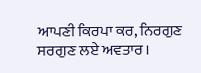ਆਪਣੀ ਕਿਰਪਾ ਕਰ, ਨਿਰਗੁਣ ਸਰਗੁਣ ਲਏ ਅਵਤਾਰ।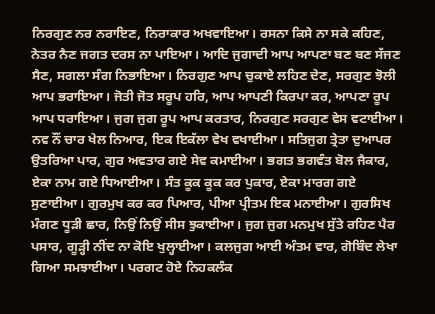ਨਿਰਗੁਣ ਨਰ ਨਰਾਇਣ, ਨਿਰਾਕਾਰ ਅਖਵਾਇਆ। ਰਸਨਾ ਕਿਸੇ ਨਾ ਸਕੇ ਕਹਿਣ, ਨੇਤਰ ਨੈਣ ਜਗਤ ਦਰਸ ਨਾ ਪਾਇਆ। ਆਦਿ ਜੁਗਾਦੀ ਆਪ ਆਪਣਾ ਬਣ ਬਣ ਸੱਜਣ ਸੈਣ, ਸਗਲਾ ਸੰਗ ਨਿਭਾਇਆ। ਨਿਰਗੁਣ ਆਪ ਚੁਕਾਏ ਲਹਿਣ ਦੇਣ, ਸਰਗੁਣ ਝੋਲੀ ਆਪ ਭਰਾਇਆ। ਜੋਤੀ ਜੋਤ ਸਰੂਪ ਹਰਿ, ਆਪ ਆਪਣੀ ਕਿਰਪਾ ਕਰ, ਆਪਣਾ ਰੂਪ ਆਪ ਧਰਾਇਆ। ਜੁਗ ਜੁਗ ਰੂਪ ਆਪ ਕਰਤਾਰ, ਨਿਰਗੁਣ ਸਰਗੁਣ ਵੇਸ ਵਟਾਈਆ। ਨਵ ਨੌਂ ਚਾਰ ਖੇਲ ਨਿਆਰ, ਇਕ ਇਕੱਲਾ ਵੇਖ ਵਖਾਈਆ। ਸਤਿਜੁਗ ਤ੍ਰੇਤਾ ਦੁਆਪਰ ਉਤਰਿਆ ਪਾਰ, ਗੁਰ ਅਵਤਾਰ ਗਏ ਸੇਵ ਕਮਾਈਆ। ਭਗਤ ਭਗਵੰਤ ਬੋਲ ਜੈਕਾਰ, ਏਕਾ ਨਾਮ ਗਏ ਧਿਆਈਆ। ਸੰਤ ਕੂਕ ਕੂਕ ਕਰ ਪੁਕਾਰ, ਏਕਾ ਮਾਰਗ ਗਏ ਸੁਣਾਈਆ। ਗੁਰਮੁਖ ਕਰ ਕਰ ਪਿਆਰ, ਪੀਆ ਪ੍ਰੀਤਮ ਇਕ ਮਨਾਈਆ। ਗੁਰਸਿਖ ਮੰਗਣ ਧੂੜੀ ਛਾਰ, ਨਿਉਂ ਨਿਉਂ ਸੀਸ ਝੁਕਾਈਆ। ਜੁਗ ਜੁਗ ਮਨਮੁਖ ਸੁੱਤੇ ਰਹਿਣ ਪੈਰ ਪਸਾਰ, ਗੂੜ੍ਹੀ ਨੀਂਦ ਨਾ ਕੋਇ ਖੁਲ੍ਹਾਈਆ। ਕਲਜੁਗ ਆਈ ਅੰਤਮ ਵਾਰ, ਗੋਬਿੰਦ ਲੇਖਾ ਗਿਆ ਸਮਝਾਈਆ। ਪਰਗਟ ਹੋਏ ਨਿਹਕਲੰਕ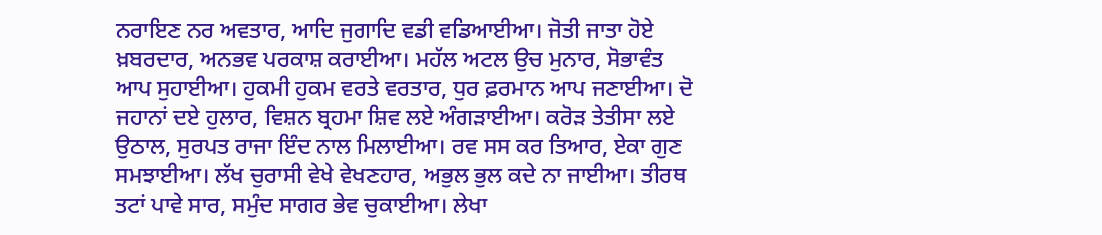ਨਰਾਇਣ ਨਰ ਅਵਤਾਰ, ਆਦਿ ਜੁਗਾਦਿ ਵਡੀ ਵਡਿਆਈਆ। ਜੋਤੀ ਜਾਤਾ ਹੋਏ ਖ਼ਬਰਦਾਰ, ਅਨਭਵ ਪਰਕਾਸ਼ ਕਰਾਈਆ। ਮਹੱਲ ਅਟਲ ਉਚ ਮੁਨਾਰ, ਸੋਭਾਵੰਤ ਆਪ ਸੁਹਾਈਆ। ਹੁਕਮੀ ਹੁਕਮ ਵਰਤੇ ਵਰਤਾਰ, ਧੁਰ ਫ਼ਰਮਾਨ ਆਪ ਜਣਾਈਆ। ਦੋ ਜਹਾਨਾਂ ਦਏ ਹੁਲਾਰ, ਵਿਸ਼ਨ ਬ੍ਰਹਮਾ ਸ਼ਿਵ ਲਏ ਅੰਗੜਾਈਆ। ਕਰੋੜ ਤੇਤੀਸਾ ਲਏ ਉਠਾਲ, ਸੁਰਪਤ ਰਾਜਾ ਇੰਦ ਨਾਲ ਮਿਲਾਈਆ। ਰਵ ਸਸ ਕਰ ਤਿਆਰ, ਏਕਾ ਗੁਣ ਸਮਝਾਈਆ। ਲੱਖ ਚੁਰਾਸੀ ਵੇਖੇ ਵੇਖਣਹਾਰ, ਅਭੁਲ ਭੁਲ ਕਦੇ ਨਾ ਜਾਈਆ। ਤੀਰਥ ਤਟਾਂ ਪਾਵੇ ਸਾਰ, ਸਮੁੰਦ ਸਾਗਰ ਭੇਵ ਚੁਕਾਈਆ। ਲੇਖਾ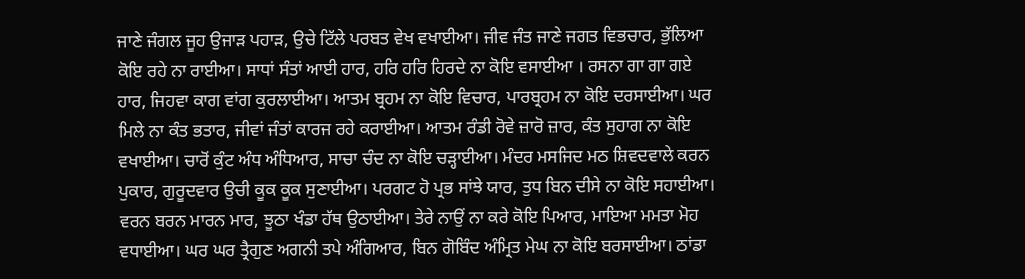ਜਾਣੇ ਜੰਗਲ ਜੂਹ ਉਜਾੜ ਪਹਾੜ, ਉਚੇ ਟਿੱਲੇ ਪਰਬਤ ਵੇਖ ਵਖਾਈਆ। ਜੀਵ ਜੰਤ ਜਾਣੇ ਜਗਤ ਵਿਭਚਾਰ, ਭੁੱਲਿਆ ਕੋਇ ਰਹੇ ਨਾ ਰਾਈਆ। ਸਾਧਾਂ ਸੰਤਾਂ ਆਈ ਹਾਰ, ਹਰਿ ਹਰਿ ਹਿਰਦੇ ਨਾ ਕੋਇ ਵਸਾਈਆ । ਰਸਨਾ ਗਾ ਗਾ ਗਏ ਹਾਰ, ਜਿਹਵਾ ਕਾਗ ਵਾਂਗ ਕੁਰਲਾਈਆ। ਆਤਮ ਬ੍ਰਹਮ ਨਾ ਕੋਇ ਵਿਚਾਰ, ਪਾਰਬ੍ਰਹਮ ਨਾ ਕੋਇ ਦਰਸਾਈਆ। ਘਰ ਮਿਲੇ ਨਾ ਕੰਤ ਭਤਾਰ, ਜੀਵਾਂ ਜੰਤਾਂ ਕਾਰਜ ਰਹੇ ਕਰਾਈਆ। ਆਤਮ ਰੰਡੀ ਰੋਵੇ ਜ਼ਾਰੋ ਜ਼ਾਰ, ਕੰਤ ਸੁਹਾਗ ਨਾ ਕੋਇ ਵਖਾਈਆ। ਚਾਰੋਂ ਕੁੰਟ ਅੰਧ ਅੰਧਿਆਰ, ਸਾਚਾ ਚੰਦ ਨਾ ਕੋਇ ਚੜ੍ਹਾਈਆ। ਮੰਦਰ ਮਸਜਿਦ ਮਠ ਸ਼ਿਵਦਵਾਲੇ ਕਰਨ ਪੁਕਾਰ, ਗੁਰੂਦਵਾਰ ਉਚੀ ਕੂਕ ਕੂਕ ਸੁਣਾਈਆ। ਪਰਗਟ ਹੋ ਪ੍ਰਭ ਸਾਂਝੇ ਯਾਰ, ਤੁਧ ਬਿਨ ਦੀਸੇ ਨਾ ਕੋਇ ਸਹਾਈਆ। ਵਰਨ ਬਰਨ ਮਾਰਨ ਮਾਰ, ਝੂਠਾ ਖੰਡਾ ਹੱਥ ਉਠਾਈਆ। ਤੇਰੇ ਨਾਉਂ ਨਾ ਕਰੇ ਕੋਇ ਪਿਆਰ, ਮਾਇਆ ਮਮਤਾ ਮੋਹ ਵਧਾਈਆ। ਘਰ ਘਰ ਤ੍ਰੈਗੁਣ ਅਗਨੀ ਤਪੇ ਅੰਗਿਆਰ, ਬਿਨ ਗੋਬਿੰਦ ਅੰਮ੍ਰਿਤ ਮੇਘ ਨਾ ਕੋਇ ਬਰਸਾਈਆ। ਠਾਂਡਾ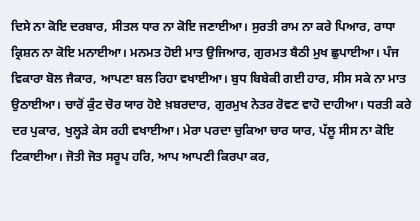ਦਿਸੇ ਨਾ ਕੋਇ ਦਰਬਾਰ, ਸੀਤਲ ਧਾਰ ਨਾ ਕੋਇ ਜਣਾਈਆ। ਸੁਰਤੀ ਰਾਮ ਨਾ ਕਰੇ ਪਿਆਰ, ਰਾਧਾ ਕ੍ਰਿਸ਼ਨ ਨਾ ਕੋਇ ਮਨਾਈਆ। ਮਨਮਤ ਹੋਈ ਮਾਤ ਉਜਿਆਰ, ਗੁਰਮਤ ਬੈਠੀ ਮੁਖ ਛੁਪਾਈਆ। ਪੰਜ ਵਿਕਾਰਾ ਬੋਲ ਜੈਕਾਰ, ਆਪਣਾ ਬਲ ਰਿਹਾ ਵਖਾਈਆ। ਬੁਧ ਬਿਬੇਕੀ ਗਈ ਹਾਰ, ਸੀਸ ਸਕੇ ਨਾ ਮਾਤ ਉਠਾਈਆ। ਚਾਰੋਂ ਕੁੰਟ ਚੋਰ ਯਾਰ ਹੋਏ ਖ਼ਬਰਦਾਰ, ਗੁਰਮੁਖ ਨੇਤਰ ਰੋਵਣ ਵਾਹੋ ਦਾਹੀਆ। ਧਰਤੀ ਕਰੇ ਦਰ ਪੁਕਾਰ, ਖੁਲ੍ਹੜੇ ਕੇਸ ਰਹੀ ਵਖਾਈਆ। ਮੇਰਾ ਪਰਦਾ ਚੁਕਿਆ ਚਾਰ ਯਾਰ, ਪੱਲੂ ਸੀਸ ਨਾ ਕੋਇ ਟਿਕਾਈਆ। ਜੋਤੀ ਜੋਤ ਸਰੂਪ ਹਰਿ, ਆਪ ਆਪਣੀ ਕਿਰਪਾ ਕਰ,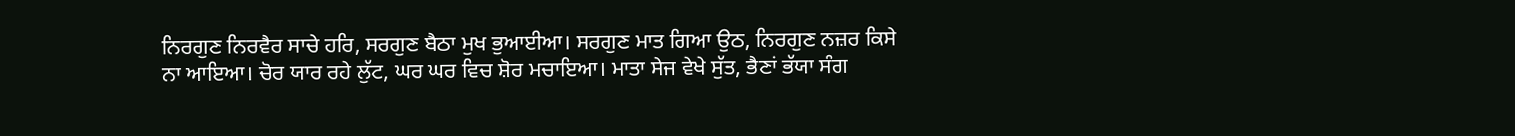ਨਿਰਗੁਣ ਨਿਰਵੈਰ ਸਾਚੇ ਹਰਿ, ਸਰਗੁਣ ਬੈਠਾ ਮੁਖ ਭੁਆਈਆ। ਸਰਗੁਣ ਮਾਤ ਗਿਆ ਉਠ, ਨਿਰਗੁਣ ਨਜ਼ਰ ਕਿਸੇ ਨਾ ਆਇਆ। ਚੋਰ ਯਾਰ ਰਹੇ ਲੁੱਟ, ਘਰ ਘਰ ਵਿਚ ਸ਼ੋਰ ਮਚਾਇਆ। ਮਾਤਾ ਸੇਜ ਵੇਖੇ ਸੁੱਤ, ਭੈਣਾਂ ਭੱਯਾ ਸੰਗ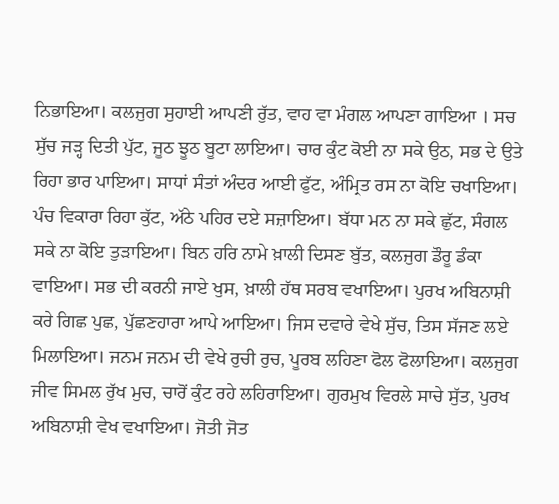ਨਿਭਾਇਆ। ਕਲਜੁਗ ਸੁਹਾਈ ਆਪਣੀ ਰੁੱਤ, ਵਾਹ ਵਾ ਮੰਗਲ ਆਪਣਾ ਗਾਇਆ । ਸਚ ਸੁੱਚ ਜੜ੍ਹ ਦਿਤੀ ਪੁੱਟ, ਜੂਠ ਝੂਠ ਬੂਟਾ ਲਾਇਆ। ਚਾਰ ਕੁੰਟ ਕੋਈ ਨਾ ਸਕੇ ਉਠ, ਸਭ ਦੇ ਉਤੇ ਰਿਹਾ ਭਾਰ ਪਾਇਆ। ਸਾਧਾਂ ਸੰਤਾਂ ਅੰਦਰ ਆਈ ਫੁੱਟ, ਅੰਮ੍ਰਿਤ ਰਸ ਨਾ ਕੋਇ ਚਖਾਇਆ। ਪੰਚ ਵਿਕਾਰਾ ਰਿਹਾ ਕੁੱਟ, ਅੱਠੇ ਪਹਿਰ ਦਏ ਸਜ਼ਾਇਆ। ਬੱਧਾ ਮਨ ਨਾ ਸਕੇ ਛੁੱਟ, ਸੰਗਲ ਸਕੇ ਨਾ ਕੋਇ ਤੁੜਾਇਆ। ਬਿਨ ਹਰਿ ਨਾਮੇ ਖ਼ਾਲੀ ਦਿਸਣ ਬੁੱਤ, ਕਲਜੁਗ ਡੌਰੂ ਡੰਕਾ ਵਾਇਆ। ਸਭ ਦੀ ਕਰਨੀ ਜਾਏ ਖੁਸ, ਖ਼ਾਲੀ ਹੱਥ ਸਰਬ ਵਖਾਇਆ। ਪੁਰਖ ਅਬਿਨਾਸ਼ੀ ਕਰੇ ਗਿਛ ਪੁਛ, ਪੁੱਛਣਹਾਰਾ ਆਪੇ ਆਇਆ। ਜਿਸ ਦਵਾਰੇ ਵੇਖੇ ਸੁੱਚ, ਤਿਸ ਸੱਜਣ ਲਏ ਮਿਲਾਇਆ। ਜਨਮ ਜਨਮ ਦੀ ਵੇਖੇ ਰੁਚੀ ਰੁਚ, ਪੂਰਬ ਲਹਿਣਾ ਫੋਲ ਫੋਲਾਇਆ। ਕਲਜੁਗ ਜੀਵ ਸਿਮਲ ਰੁੱਖ ਮੁਚ, ਚਾਰੋਂ ਕੁੰਟ ਰਹੇ ਲਹਿਰਾਇਆ। ਗੁਰਮੁਖ ਵਿਰਲੇ ਸਾਚੇ ਸੁੱਤ, ਪੁਰਖ ਅਬਿਨਾਸ਼ੀ ਵੇਖ ਵਖਾਇਆ। ਜੋਤੀ ਜੋਤ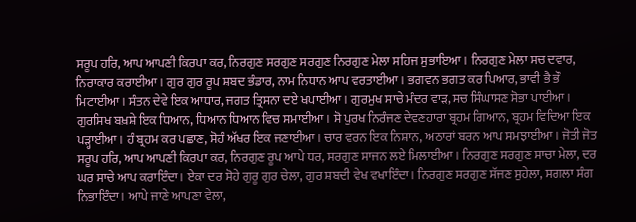ਸਰੂਪ ਹਰਿ, ਆਪ ਆਪਣੀ ਕਿਰਪਾ ਕਰ, ਨਿਰਗੁਣ ਸਰਗੁਣ ਸਰਗੁਣ ਨਿਰਗੁਣ ਮੇਲਾ ਸਹਿਜ ਸੁਭਾਇਆ। ਨਿਰਗੁਣ ਮੇਲਾ ਸਚ ਦਵਾਰ, ਨਿਰਾਕਾਰ ਕਰਾਈਆ। ਗੁਰ ਗੁਰ ਰੂਪ ਸ਼ਬਦ ਭੰਡਾਰ, ਨਾਮ ਨਿਧਾਨ ਆਪ ਵਰਤਾਈਆ। ਭਗਵਨ ਭਗਤ ਕਰ ਪਿਆਰ, ਭਾਵੀ ਭੈ ਭੌ ਮਿਟਾਈਆ। ਸੰਤਨ ਦੇਵੇ ਇਕ ਆਧਾਰ, ਜਗਤ ਤ੍ਰਿਸਨਾ ਦਏ ਖਪਾਈਆ। ਗੁਰਮੁਖ ਸਾਚੇ ਮੰਦਰ ਵਾੜ, ਸਚ ਸਿੰਘਾਸਣ ਸੋਭਾ ਪਾਈਆ। ਗੁਰਸਿਖ ਬਖ਼ਸ਼ੇ ਇਕ ਧਿਆਨ, ਧਿਆਨ ਧਿਆਨ ਵਿਚ ਸਮਾਈਆ। ਸੋ ਪੁਰਖ ਨਿਰੰਜਣ ਦੇਵਣਹਾਰਾ ਬ੍ਰਹਮ ਗਿਆਨ, ਬ੍ਰਹਮ ਵਿਦਿਆ ਇਕ ਪੜ੍ਹਾਈਆ। ਹੰ ਬ੍ਰਹਮ ਕਰ ਪਛਾਣ, ਸੋਹੰ ਅੱਖਰ ਇਕ ਜਣਾਈਆ। ਚਾਰ ਵਰਨ ਇਕ ਨਿਸ਼ਾਨ, ਅਠਾਰਾਂ ਬਰਨ ਆਪ ਸਮਝਾਈਆ। ਜੋਤੀ ਜੋਤ ਸਰੂਪ ਹਰਿ, ਆਪ ਆਪਣੀ ਕਿਰਪਾ ਕਰ, ਨਿਰਗੁਣ ਰੂਪ ਆਪੇ ਧਰ, ਸਰਗੁਣ ਸਾਜਨ ਲਏ ਮਿਲਾਈਆ। ਨਿਰਗੁਣ ਸਰਗੁਣ ਸਾਚਾ ਮੇਲਾ, ਦਰ ਘਰ ਸਾਚੇ ਆਪ ਕਰਾਇੰਦਾ। ਏਕਾ ਦਰ ਸੋਹੇ ਗੁਰੂ ਗੁਰ ਚੇਲਾ, ਗੁਰ ਸ਼ਬਦੀ ਵੇਖ ਵਖਾਇੰਦਾ। ਨਿਰਗੁਣ ਸਰਗੁਣ ਸੱਜਣ ਸੁਹੇਲਾ, ਸਗਲਾ ਸੰਗ ਨਿਭਾਇੰਦਾ। ਆਪੇ ਜਾਣੇ ਆਪਣਾ ਵੇਲਾ,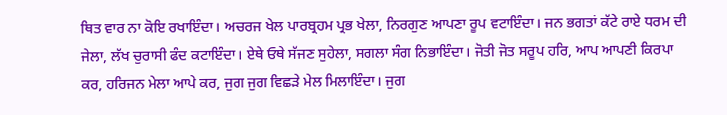ਥਿਤ ਵਾਰ ਨਾ ਕੋਇ ਰਖਾਇੰਦਾ। ਅਚਰਜ ਖੇਲ ਪਾਰਬ੍ਰਹਮ ਪ੍ਰਭ ਖੇਲਾ, ਨਿਰਗੁਣ ਆਪਣਾ ਰੂਪ ਵਟਾਇੰਦਾ। ਜਨ ਭਗਤਾਂ ਕੱਟੇ ਰਾਏ ਧਰਮ ਦੀ ਜੇਲਾ, ਲੱਖ ਚੁਰਾਸੀ ਫੰਦ ਕਟਾਇੰਦਾ। ਏਥੇ ਓਥੇ ਸੱਜਣ ਸੁਹੇਲਾ, ਸਗਲਾ ਸੰਗ ਨਿਭਾਇੰਦਾ। ਜੋਤੀ ਜੋਤ ਸਰੂਪ ਹਰਿ, ਆਪ ਆਪਣੀ ਕਿਰਪਾ ਕਰ, ਹਰਿਜਨ ਮੇਲਾ ਆਪੇ ਕਰ, ਜੁਗ ਜੁਗ ਵਿਛੜੇ ਮੇਲ ਮਿਲਾਇੰਦਾ। ਜੁਗ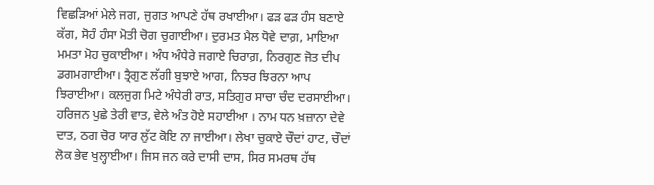ਵਿਛੜਿਆਂ ਮੇਲੇ ਜਗ, ਜੁਗਤ ਆਪਣੇ ਹੱਥ ਰਖਾਈਆ। ਫੜ ਫੜ ਹੰਸ ਬਣਾਏ ਕੱਗ, ਸੋਹੰ ਹੰਸਾ ਮੋਤੀ ਚੋਗ ਚੁਗਾਈਆ। ਦੁਰਮਤ ਮੈਲ ਧੋਵੇ ਦਾਗ਼, ਮਾਇਆ ਮਮਤਾ ਮੋਹ ਚੁਕਾਈਆ। ਅੰਧ ਅੰਧੇਰੇ ਜਗਾਏ ਚਿਰਾਗ਼, ਨਿਰਗੁਣ ਜੋਤ ਦੀਪ ਡਗਮਗਾਈਆ। ਤ੍ਰੈਗੁਣ ਲੱਗੀ ਬੁਝਾਏ ਆਗ, ਨਿਝਰ ਝਿਰਨਾ ਆਪ ਝਿਰਾਈਆ। ਕਲਜੁਗ ਮਿਟੇ ਅੰਧੇਰੀ ਰਾਤ, ਸਤਿਗੁਰ ਸਾਚਾ ਚੰਦ ਦਰਸਾਈਆ। ਹਰਿਜਨ ਪੁਛੇ ਤੇਰੀ ਵਾਤ, ਵੇਲੇ ਅੰਤ ਹੋਏ ਸਹਾਈਆ । ਨਾਮ ਧਨ ਖ਼ਜ਼ਾਨਾ ਦੇਵੇ ਦਾਤ, ਠਗ ਚੋਰ ਯਾਰ ਲੁੱਟ ਕੋਇ ਨਾ ਜਾਈਆ। ਲੇਖਾ ਚੁਕਾਏ ਚੌਦਾਂ ਹਾਟ, ਚੌਦਾਂ ਲੋਕ ਭੇਵ ਖੁਲ੍ਹਾਈਆ। ਜਿਸ ਜਨ ਕਰੇ ਦਾਸੀ ਦਾਸ, ਸਿਰ ਸਮਰਥ ਹੱਥ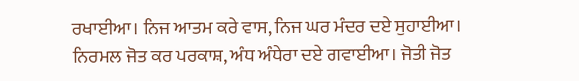ਰਖਾਈਆ। ਨਿਜ ਆਤਮ ਕਰੇ ਵਾਸ, ਨਿਜ ਘਰ ਮੰਦਰ ਦਏ ਸੁਹਾਈਆ। ਨਿਰਮਲ ਜੋਤ ਕਰ ਪਰਕਾਸ਼, ਅੰਧ ਅੰਧੇਰਾ ਦਏ ਗਵਾਈਆ। ਜੋਤੀ ਜੋਤ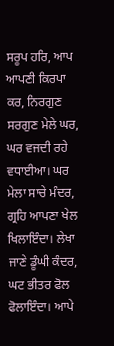ਸਰੂਪ ਹਰਿ, ਆਪ ਆਪਣੀ ਕਿਰਪਾ ਕਰ, ਨਿਰਗੁਣ ਸਰਗੁਣ ਮੇਲੇ ਘਰ, ਘਰ ਵਜਦੀ ਰਹੇ ਵਧਾਈਆ। ਘਰ ਮੇਲਾ ਸਾਚੇ ਮੰਦਰ, ਗ੍ਰਹਿ ਆਪਣਾ ਖੇਲ ਖਿਲਾਇੰਦਾ। ਲੇਖਾ ਜਾਣੇ ਡੂੰਘੀ ਕੰਦਰ, ਘਟ ਭੀਤਰ ਫੋਲ ਫੋਲਾਇੰਦਾ। ਆਪੇ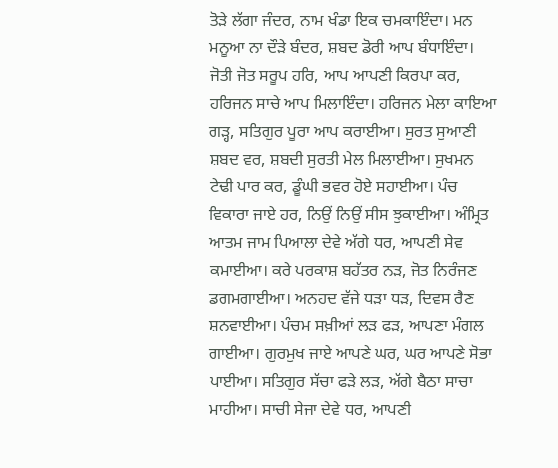ਤੋੜੇ ਲੱਗਾ ਜੰਦਰ, ਨਾਮ ਖੰਡਾ ਇਕ ਚਮਕਾਇੰਦਾ। ਮਨ ਮਨੂਆ ਨਾ ਦੌੜੇ ਬੰਦਰ, ਸ਼ਬਦ ਡੋਰੀ ਆਪ ਬੰਧਾਇੰਦਾ। ਜੋਤੀ ਜੋਤ ਸਰੂਪ ਹਰਿ, ਆਪ ਆਪਣੀ ਕਿਰਪਾ ਕਰ, ਹਰਿਜਨ ਸਾਚੇ ਆਪ ਮਿਲਾਇੰਦਾ। ਹਰਿਜਨ ਮੇਲਾ ਕਾਇਆ ਗੜ੍ਹ, ਸਤਿਗੁਰ ਪੂਰਾ ਆਪ ਕਰਾਈਆ। ਸੁਰਤ ਸੁਆਣੀ ਸ਼ਬਦ ਵਰ, ਸ਼ਬਦੀ ਸੁਰਤੀ ਮੇਲ ਮਿਲਾਈਆ। ਸੁਖਮਨ ਟੇਢੀ ਪਾਰ ਕਰ, ਡੂੰਘੀ ਭਵਰ ਹੋਏ ਸਹਾਈਆ। ਪੰਚ ਵਿਕਾਰਾ ਜਾਏ ਹਰ, ਨਿਉਂ ਨਿਉਂ ਸੀਸ ਝੁਕਾਈਆ। ਅੰਮ੍ਰਿਤ ਆਤਮ ਜਾਮ ਪਿਆਲਾ ਦੇਵੇ ਅੱਗੇ ਧਰ, ਆਪਣੀ ਸੇਵ ਕਮਾਈਆ। ਕਰੇ ਪਰਕਾਸ਼ ਬਹੱਤਰ ਨੜ, ਜੋਤ ਨਿਰੰਜਣ ਡਗਮਗਾਈਆ। ਅਨਹਦ ਵੱਜੇ ਧੜਾ ਧੜ, ਦਿਵਸ ਰੈਣ ਸ਼ਨਵਾਈਆ। ਪੰਚਮ ਸਖ਼ੀਆਂ ਲੜ ਫੜ, ਆਪਣਾ ਮੰਗਲ ਗਾਈਆ। ਗੁਰਮੁਖ ਜਾਏ ਆਪਣੇ ਘਰ, ਘਰ ਆਪਣੇ ਸੋਭਾ ਪਾਈਆ। ਸਤਿਗੁਰ ਸੱਚਾ ਫੜੇ ਲੜ, ਅੱਗੇ ਬੈਠਾ ਸਾਚਾ ਮਾਹੀਆ। ਸਾਚੀ ਸੇਜਾ ਦੇਵੇ ਧਰ, ਆਪਣੀ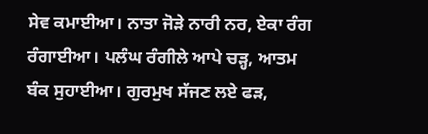ਸੇਵ ਕਮਾਈਆ। ਨਾਤਾ ਜੋੜੇ ਨਾਰੀ ਨਰ, ਏਕਾ ਰੰਗ ਰੰਗਾਈਆ। ਪਲੰਘ ਰੰਗੀਲੇ ਆਪੇ ਚੜ੍ਹ, ਆਤਮ ਬੰਕ ਸੁਹਾਈਆ। ਗੁਰਮੁਖ ਸੱਜਣ ਲਏ ਫੜ,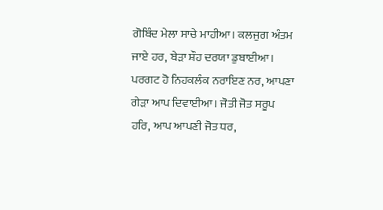ਗੋਬਿੰਦ ਮੇਲਾ ਸਾਚੇ ਮਾਹੀਆ। ਕਲਜੁਗ ਅੰਤਮ ਜਾਏ ਹਰ, ਬੇੜਾ ਸ਼ੌਹ ਦਰਯਾ ਡੁਬਾਈਆ। ਪਰਗਟ ਹੋ ਨਿਹਕਲੰਕ ਨਰਾਇਣ ਨਰ, ਆਪਣਾ ਗੇੜਾ ਆਪ ਦਿਵਾਈਆ। ਜੋਤੀ ਜੋਤ ਸਰੂਪ ਹਰਿ, ਆਪ ਆਪਣੀ ਜੋਤ ਧਰ,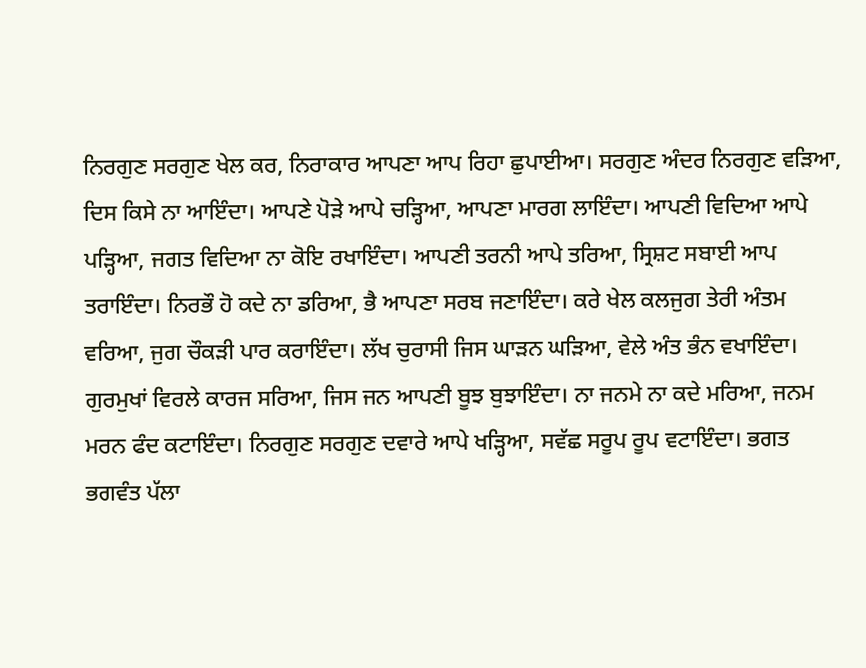ਨਿਰਗੁਣ ਸਰਗੁਣ ਖੇਲ ਕਰ, ਨਿਰਾਕਾਰ ਆਪਣਾ ਆਪ ਰਿਹਾ ਛੁਪਾਈਆ। ਸਰਗੁਣ ਅੰਦਰ ਨਿਰਗੁਣ ਵੜਿਆ, ਦਿਸ ਕਿਸੇ ਨਾ ਆਇੰਦਾ। ਆਪਣੇ ਪੋੜੇ ਆਪੇ ਚੜ੍ਹਿਆ, ਆਪਣਾ ਮਾਰਗ ਲਾਇੰਦਾ। ਆਪਣੀ ਵਿਦਿਆ ਆਪੇ ਪੜ੍ਹਿਆ, ਜਗਤ ਵਿਦਿਆ ਨਾ ਕੋਇ ਰਖਾਇੰਦਾ। ਆਪਣੀ ਤਰਨੀ ਆਪੇ ਤਰਿਆ, ਸ੍ਰਿਸ਼ਟ ਸਬਾਈ ਆਪ ਤਰਾਇੰਦਾ। ਨਿਰਭੌ ਹੋ ਕਦੇ ਨਾ ਡਰਿਆ, ਭੈ ਆਪਣਾ ਸਰਬ ਜਣਾਇੰਦਾ। ਕਰੇ ਖੇਲ ਕਲਜੁਗ ਤੇਰੀ ਅੰਤਮ ਵਰਿਆ, ਜੁਗ ਚੌਕੜੀ ਪਾਰ ਕਰਾਇੰਦਾ। ਲੱਖ ਚੁਰਾਸੀ ਜਿਸ ਘਾੜਨ ਘੜਿਆ, ਵੇਲੇ ਅੰਤ ਭੰਨ ਵਖਾਇੰਦਾ। ਗੁਰਮੁਖਾਂ ਵਿਰਲੇ ਕਾਰਜ ਸਰਿਆ, ਜਿਸ ਜਨ ਆਪਣੀ ਬੂਝ ਬੁਝਾਇੰਦਾ। ਨਾ ਜਨਮੇ ਨਾ ਕਦੇ ਮਰਿਆ, ਜਨਮ ਮਰਨ ਫੰਦ ਕਟਾਇੰਦਾ। ਨਿਰਗੁਣ ਸਰਗੁਣ ਦਵਾਰੇ ਆਪੇ ਖੜ੍ਹਿਆ, ਸਵੱਛ ਸਰੂਪ ਰੂਪ ਵਟਾਇੰਦਾ। ਭਗਤ ਭਗਵੰਤ ਪੱਲਾ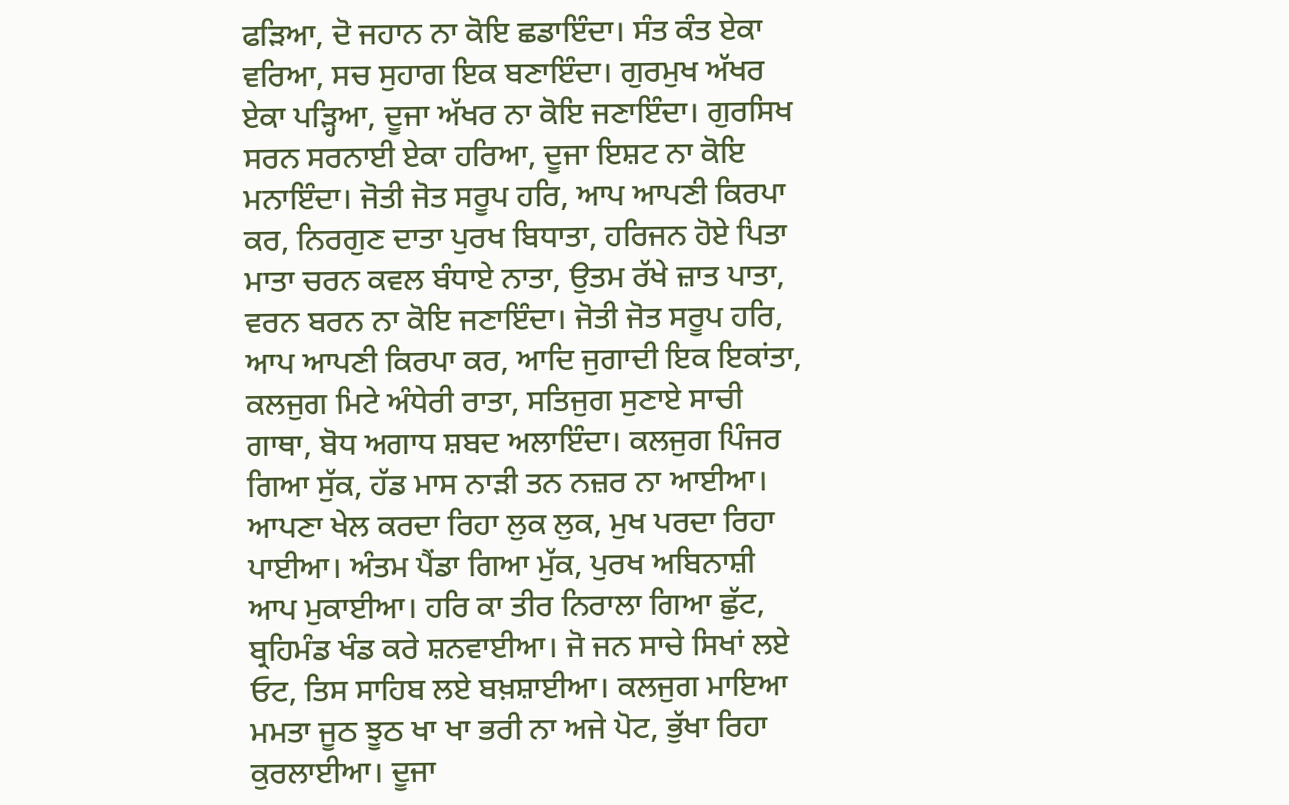ਫੜਿਆ, ਦੋ ਜਹਾਨ ਨਾ ਕੋਇ ਛਡਾਇੰਦਾ। ਸੰਤ ਕੰਤ ਏਕਾ ਵਰਿਆ, ਸਚ ਸੁਹਾਗ ਇਕ ਬਣਾਇੰਦਾ। ਗੁਰਮੁਖ ਅੱਖਰ ਏਕਾ ਪੜ੍ਹਿਆ, ਦੂਜਾ ਅੱਖਰ ਨਾ ਕੋਇ ਜਣਾਇੰਦਾ। ਗੁਰਸਿਖ ਸਰਨ ਸਰਨਾਈ ਏਕਾ ਹਰਿਆ, ਦੂਜਾ ਇਸ਼ਟ ਨਾ ਕੋਇ ਮਨਾਇੰਦਾ। ਜੋਤੀ ਜੋਤ ਸਰੂਪ ਹਰਿ, ਆਪ ਆਪਣੀ ਕਿਰਪਾ ਕਰ, ਨਿਰਗੁਣ ਦਾਤਾ ਪੁਰਖ ਬਿਧਾਤਾ, ਹਰਿਜਨ ਹੋਏ ਪਿਤਾ ਮਾਤਾ ਚਰਨ ਕਵਲ ਬੰਧਾਏ ਨਾਤਾ, ਉਤਮ ਰੱਖੇ ਜ਼ਾਤ ਪਾਤਾ, ਵਰਨ ਬਰਨ ਨਾ ਕੋਇ ਜਣਾਇੰਦਾ। ਜੋਤੀ ਜੋਤ ਸਰੂਪ ਹਰਿ, ਆਪ ਆਪਣੀ ਕਿਰਪਾ ਕਰ, ਆਦਿ ਜੁਗਾਦੀ ਇਕ ਇਕਾਂਤਾ, ਕਲਜੁਗ ਮਿਟੇ ਅੰਧੇਰੀ ਰਾਤਾ, ਸਤਿਜੁਗ ਸੁਣਾਏ ਸਾਚੀ ਗਾਥਾ, ਬੋਧ ਅਗਾਧ ਸ਼ਬਦ ਅਲਾਇੰਦਾ। ਕਲਜੁਗ ਪਿੰਜਰ ਗਿਆ ਸੁੱਕ, ਹੱਡ ਮਾਸ ਨਾੜੀ ਤਨ ਨਜ਼ਰ ਨਾ ਆਈਆ। ਆਪਣਾ ਖੇਲ ਕਰਦਾ ਰਿਹਾ ਲੁਕ ਲੁਕ, ਮੁਖ ਪਰਦਾ ਰਿਹਾ ਪਾਈਆ। ਅੰਤਮ ਪੈਂਡਾ ਗਿਆ ਮੁੱਕ, ਪੁਰਖ ਅਬਿਨਾਸ਼ੀ ਆਪ ਮੁਕਾਈਆ। ਹਰਿ ਕਾ ਤੀਰ ਨਿਰਾਲਾ ਗਿਆ ਛੁੱਟ, ਬ੍ਰਹਿਮੰਡ ਖੰਡ ਕਰੇ ਸ਼ਨਵਾਈਆ। ਜੋ ਜਨ ਸਾਚੇ ਸਿਖਾਂ ਲਏ ਓਟ, ਤਿਸ ਸਾਹਿਬ ਲਏ ਬਖ਼ਸ਼ਾਈਆ। ਕਲਜੁਗ ਮਾਇਆ ਮਮਤਾ ਜੂਠ ਝੂਠ ਖਾ ਖਾ ਭਰੀ ਨਾ ਅਜੇ ਪੋਟ, ਭੁੱਖਾ ਰਿਹਾ ਕੁਰਲਾਈਆ। ਦੂਜਾ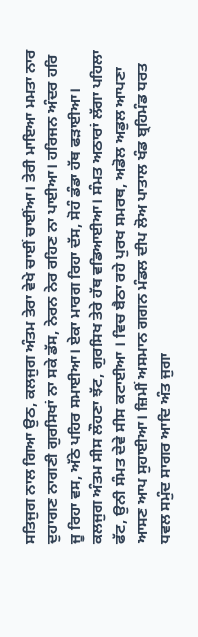ਸਤਿਜੁਗ ਨਾਲ ਗਿਆ ਉਠ, ਕਲਜੁਗ ਅੰਤਮ ਤੇਰਾ ਵੇਖੇ ਚਾਈਂ ਚਾਈਂਆ। ਤੇਰੀ ਮਾਇਆ ਮਮਤਾ ਨਾਰ ਦੁਹਾਗਣ ਨਾਗਣੀ ਗੁਰਸਿਖਾਂ ਨਾ ਸਕੇ ਡੱਸ, ਨੇਰਨ ਨੇਰ ਰਹਿਣ ਨਾ ਪਾਈਆ। ਹਰਿਜਨ ਅੰਦਰ ਹਰਿ ਜੂ ਰਿਹਾ ਵਸ, ਅੱਠੇ ਪਹਿਰ ਸਮਾਈਆ। ਏਕਾ ਮਾਰਗ ਰਿਹਾ ਦੱਸ, ਸੋਹੰ ਡੰਡਾ ਹੱਥ ਫੜਾਈਆ। ਕਲਜੁਗ ਅੰਤਮ ਸੀਸ ਲੌਹਣਾ ਝੱਟ, ਗੁਰਸਿਖ ਤੇਰੇ ਹੱਥ ਵਡਿਆਈਆ। ਸੰਮਤ ਅਠਾਰਾਂ ਲੱਗਾ ਪਹਿਲਾ ਫੱਟ, ਉਨੀ ਸੰਮਤ ਦੇਵੇ ਸੀਸ ਕਟਾਈਆ । ਵਿਚ ਬੈਠਾ ਰਹੇ ਪੁਰਖ ਸਮਰਥ, ਅਡੋਲ ਅਡੁਲ ਆਪਣਾ ਆਸਣ ਆਪ ਸੁਹਾਈਆ। ਜ਼ਿਮੀਂ ਅਸਮਾਨ ਗਗਨ ਮੰਡਲ ਦੀਪ ਲੋਅ ਪਾਤਾਲ ਖੰਡ ਬ੍ਰਹਿਮੰਡ ਧਰਤ ਧਵਲ ਸਮੁੰਦ ਸਾਗਰ ਆਦਿ ਅੰਤ ਜੁਗਾ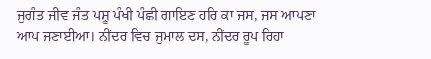ਜੁਗੰਤ ਜੀਵ ਜੰਤ ਪਸ਼ੂ ਪੰਖੀ ਪੰਛੀ ਗਾਇਣ ਹਰਿ ਕਾ ਜਸ, ਜਸ ਆਪਣਾ ਆਪ ਜਣਾਈਆ। ਨੀਂਦਰ ਵਿਚ ਜੁਮਾਲ ਦਸ, ਨੀਂਦਰ ਰੂਪ ਰਿਹਾ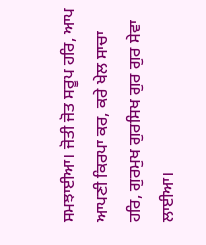ਸਮਝਾਈਆ। ਜੋਤੀ ਜੋਤ ਸਰੂਪ ਹਰਿ, ਆਪ ਆਪਣੀ ਕਿਰਪਾ ਕਰ, ਕਰੇ ਖੇਲ ਸਾਚਾ ਹਰਿ, ਗੁਰਮੁਖ ਗੁਰਸਿਖ ਗੁਰ ਗੁਰ ਸੇਵਾ ਲਾਈਆ।